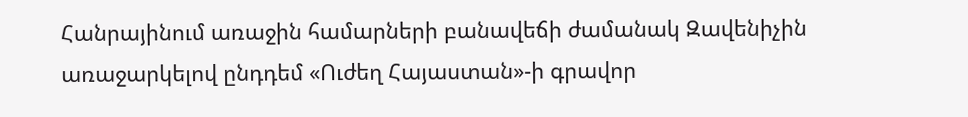Հանրայինում առաջին համարների բանավեճի ժամանակ Զավենիչին առաջարկելով ընդդեմ «Ուժեղ Հայաստան»-ի գրավոր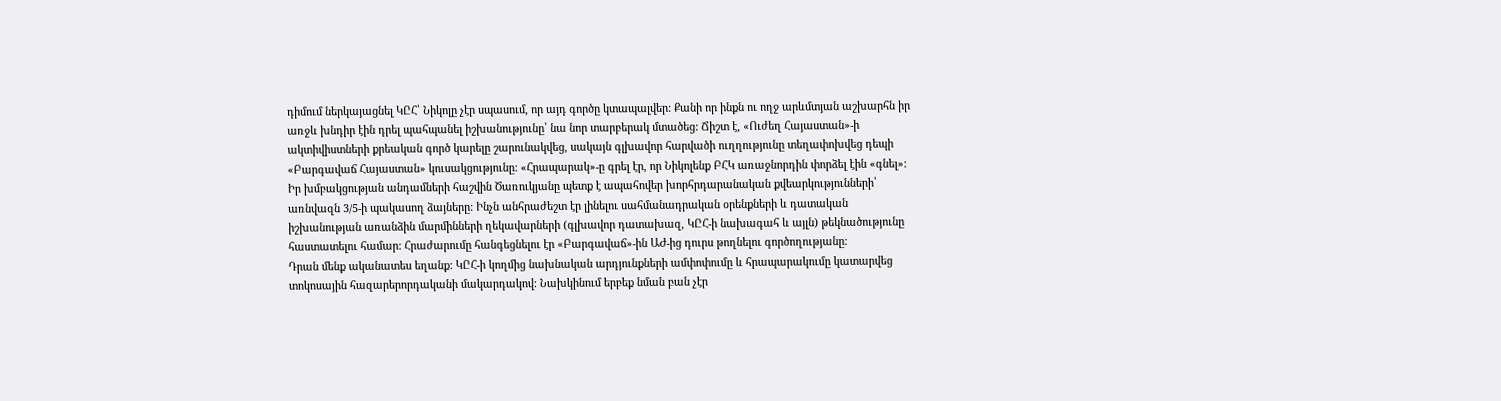դիմում ներկայացնել ԿԸՀ՝ Նիկոլը չէր սպասում, որ այդ գործը կտապալվեր: Քանի որ ինքն ու ողջ արևմտյան աշխարհն իր առջև խնդիր էին դրել պահպանել իշխանությունը՝ նա նոր տարբերակ մտածեց: Ճիշտ է, «Ուժեղ Հայաստան»-ի ակտիվիստների քրեական գործ կարելը շարունակվեց, սակայն գլխավոր հարվածի ուղղությունը տեղափոխվեց դեպի «Բարգավաճ Հայաստան» կուսակցությունը: «Հրապարակ»-ը գրել էր, որ Նիկոլենք ԲՀԿ առաջնորդին փորձել էին «գնել»: Իր խմբակցության անդամների հաշվին Ծառուկյանը պետք է ապահովեր խորհրդարանական քվեարկությունների՝ առնվազն 3/5-ի պակասող ձայները: Ինչն անհրաժեշտ էր լինելու սահմանադրական օրենքների և դատական իշխանության առանձին մարմինների ղեկավարների (գլխավոր դատախազ, ԿԸՀ-ի նախագահ և այլն) թեկնածությունը հաստատելու համար: Հրաժարումը հանգեցնելու էր «Բարգավաճ»-ին ԱԺ-ից դուրս թողնելու գործողությանը:
Դրան մենք ականատես եղանք: ԿԸՀ-ի կողմից նախնական արդյունքների ամփոփումը և հրապարակումը կատարվեց տոկոսային հազարերորդականի մակարդակով: Նախկինում երբեք նման բան չէր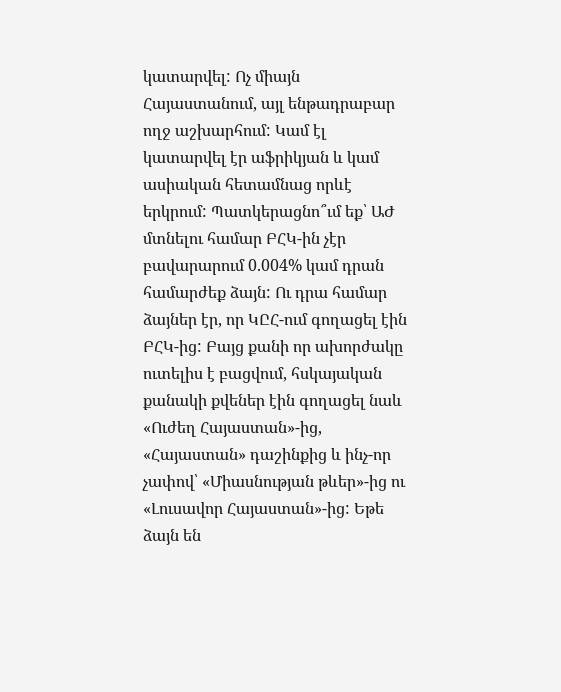կատարվել: Ոչ միայն Հայաստանում, այլ ենթադրաբար ողջ աշխարհում: Կամ էլ կատարվել էր աֆրիկյան և կամ ասիական հետամնաց որևէ երկրում: Պատկերացնո՞ւմ եք՝ ԱԺ մտնելու համար ԲՀԿ-ին չէր բավարարում 0.004% կամ դրան համարժեք ձայն: Ու դրա համար ձայներ էր, որ ԿԸՀ-ում գողացել էին ԲՀԿ-ից: Բայց քանի որ ախորժակը ուտելիս է բացվում, հսկայական քանակի քվեներ էին գողացել նաև «Ուժեղ Հայաստան»-ից, «Հայաստան» դաշինքից և ինչ-որ չափով՝ «Միասնության թևեր»-ից ու «Լուսավոր Հայաստան»-ից: Եթե ձայն են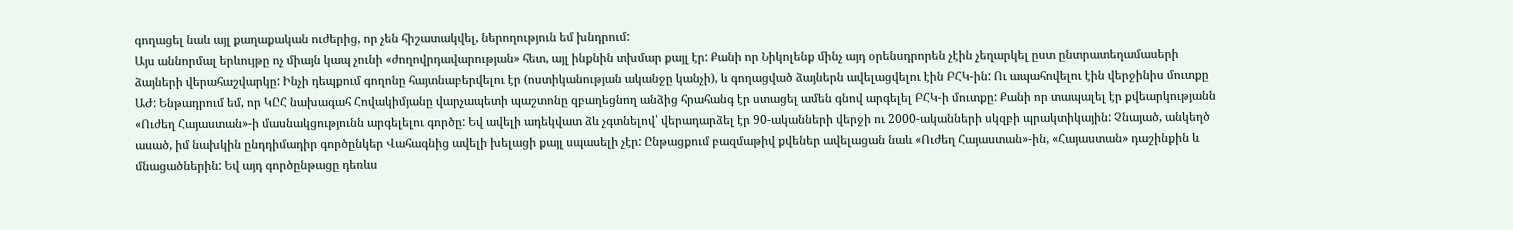գողացել նաև այլ քաղաքական ուժերից, որ չեն հիշատակվել, ներողություն եմ խնդրում:
Այս աննորմալ երևույթը ոչ միայն կապ չունի «ժողովրդավարության» հետ, այլ ինքնին տխմար քայլ էր: Քանի որ Նիկոլենք մինչ այդ օրենսդրորեն չէին չեղարկել ըստ ընտրատեղամասերի ձայների վերահաշվարկը: Ինչի դեպքում գողոնը հայտնաբերվելու էր (ոստիկանության ականջը կանչի), և գողացված ձայներն ավելացվելու էին ԲՀԿ-ին: Ու ապահովելու էին վերջինիս մուտքը ԱԺ: Ենթադրում եմ, որ ԿԸՀ նախագահ Հովակիմյանը վարչապետի պաշտոնը զբաղեցնող անձից հրահանգ էր ստացել ամեն գնով արգելել ԲՀԿ-ի մուտքը: Քանի որ տապալել էր քվեարկությանն «Ուժեղ Հայաստան»-ի մասնակցությունն արգելելու գործը: Եվ ավելի ադեկվատ ձև չգտնելով՝ վերադարձել էր 90-ականների վերջի ու 2000-ականների սկզբի պրակտիկային: Չնայած, անկեղծ ասած, իմ նախկին ընդդիմադիր գործընկեր Վահագնից ավելի խելացի քայլ սպասելի չէր: Ընթացքում բազմաթիվ քվեներ ավելացան նաև «Ուժեղ Հայաստան»-ին, «Հայաստան» դաշինքին և մնացածներին: Եվ այդ գործընթացը դեռևս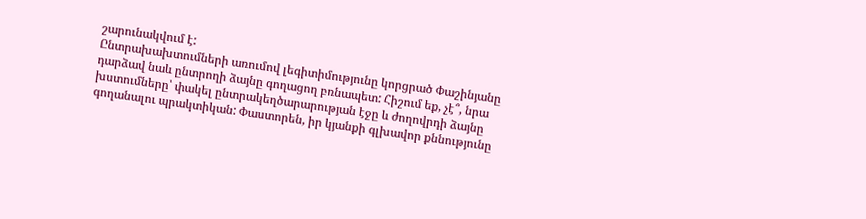շարունակվում է:
Ընտրախախտումների առումով լեգիտիմությունը կորցրած Փաշինյանը դարձավ նաև ընտրողի ձայնը գողացող բռնապետ: Հիշում եք, չէ՞, նրա խստումները՝ փակել ընտրակեղծարարության էջը և ժողովրդի ձայնը գողանալու պրակտիկան: Փաստորեն, իր կյանքի գլխավոր քննությունը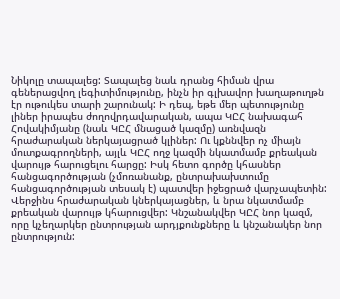Նիկոլը տապալեց: Տապալեց նաև դրանց հիման վրա գեներացվող լեգիտիմությունը, ինչն իր գլխավոր խաղաթուղթն էր ութուկես տարի շարունակ: Ի դեպ, եթե մեր պետությունը լիներ իրապես ժողովրդավարական, ապա ԿԸՀ նախագահ Հովակիմյանը (նաև ԿԸՀ մնացած կազմը) առնվազն հրաժարական ներկայացրած կլիներ: Ու կքննվեր ոչ միայն մուտքագրողների, այլև ԿԸՀ ողջ կազմի նկատմամբ քրեական վարույթ հարուցելու հարցը: Իսկ հետո գործը կհասներ հանցագործության (չմոռանանք, ընտրախախտումը հանցագործության տեսակ է) պատվեր իջեցրած վարչապետին: Վերջինս հրաժարական կներկայացներ, և նրա նկատմամբ քրեական վարույթ կհարուցվեր: Կնշանակվեր ԿԸՀ նոր կազմ, որը կչեղարկեր ընտրության արդյքունքները և կնշանակեր նոր ընտրություն: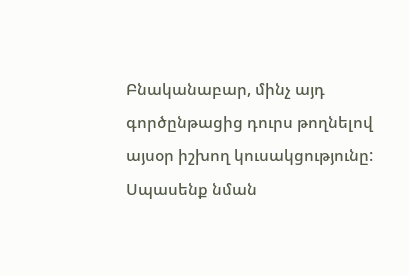Բնականաբար, մինչ այդ գործընթացից դուրս թողնելով այսօր իշխող կուսակցությունը: Սպասենք նման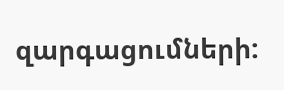զարգացումների: